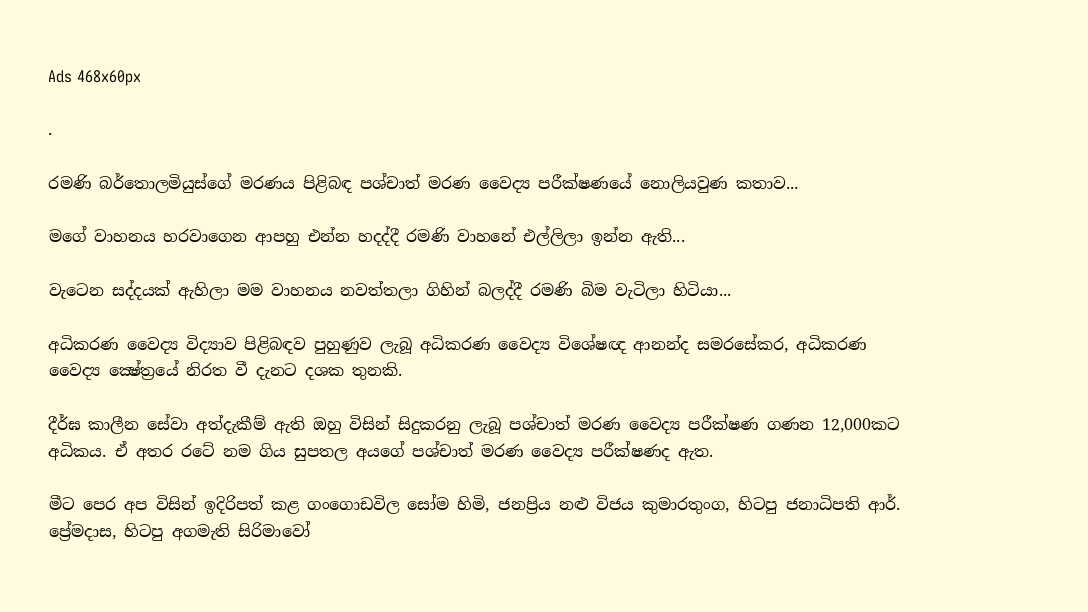Ads 468x60px

.

රමණි බර්තොලමියුස්ගේ මරණය පිළිබඳ පශ්චාත් මරණ වෛද්‍ය පරීක්ෂණයේ නොලියවුණ කතාව...

මගේ වාහනය හරවාගෙන ආපහු එන්න හදද්දී රමණි වාහනේ එල්ලිලා ඉන්න ඇති...

වැටෙන සද්දයක් ඇහිලා මම වාහනය නවත්තලා ගිහින් බලද්දී රමණි බිම වැටිලා හිටියා...

අධිකරණ වෛද්‍ය විද්‍යාව පිළිබඳව පුහුණුව ලැබූ අධිකරණ වෛද්‍ය විශේෂඥ ආනන්ද සමරසේකර, අධිකරණ වෛද්‍ය ක්‍ෂේත්‍රයේ නිරත වී දැනට දශක තුනකි.

දීර්ඝ කාලීන සේවා අත්දැකීම් ඇති ඔහු විසින් සිදුකරනු ලැබූ පශ්චාත් මරණ වෛද්‍ය පරීක්ෂණ ගණන 12,000කට අධිකය. ඒ අතර රටේ නම ගිය සුපතල අයගේ පශ්චාත් මරණ වෛද්‍ය පරීක්ෂණද ඇත.

මීට පෙර අප විසින් ඉදිරිපත් කළ ගංගොඩවිල සෝම හිමි, ජනප්‍රිය නළු විජය කුමාරතුංග, හිටපු ජනාධිපති ආර්. ප්‍රේමදාස, හිටපු අගමැති සිරිමාවෝ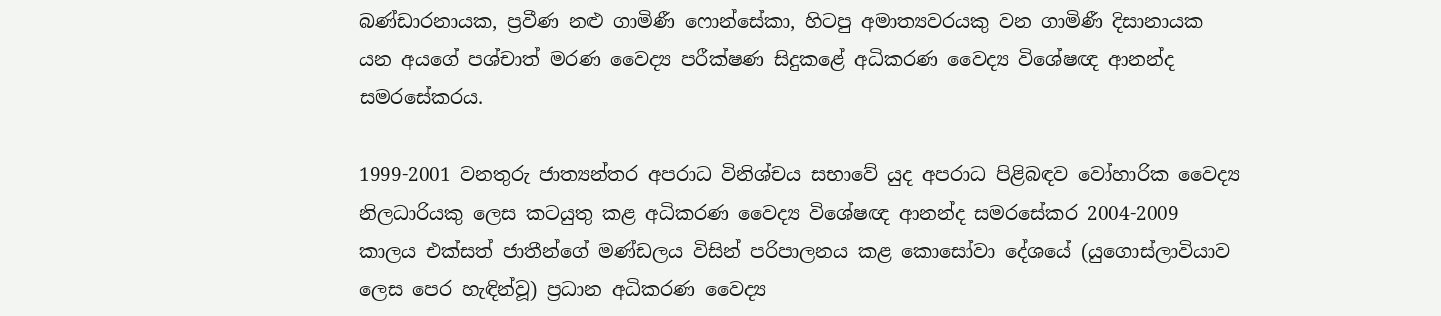බණ්ඩාරනායක, ප්‍රවීණ නළු ගාමිණී ෆොන්සේකා, හිටපු අමාත්‍යවරයකු වන ගාමිණී දිසානායක යන අයගේ පශ්චාත් මරණ වෛද්‍ය පරීක්ෂණ සිදුකළේ අධිකරණ වෛද්‍ය විශේෂඥ ආනන්ද සමරසේකරය.

1999-2001 වනතුරු ජාත්‍යන්තර අපරාධ විනිශ්චය සභාවේ යුද අපරාධ පිළිබඳව වෝහාරික වෛද්‍ය නිලධාරියකු ලෙස කටයුතු කළ අධිකරණ වෛද්‍ය විශේෂඥ ආනන්ද සමරසේකර 2004-2009 කාලය එක්සත් ජාතීන්ගේ මණ්ඩලය විසින් පරිපාලනය කළ කොසෝවා දේශයේ (යුගොස්ලාවියාව ලෙස පෙර හැඳින්වූ) ප්‍රධාන අධිකරණ වෛද්‍ය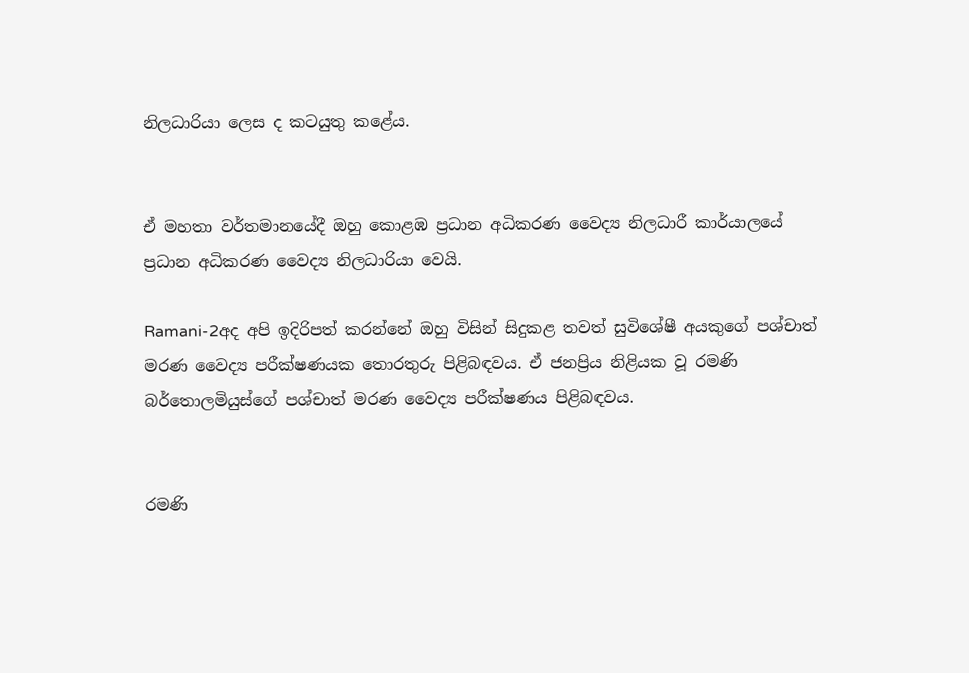නිලධාරියා ලෙස ද කටයුතු කළේය.


ඒ මහතා වර්තමානයේදී ඔහු කොළඹ ප්‍රධාන අධිකරණ වෛද්‍ය නිලධාරී කාර්යාලයේ ප්‍රධාන අධිකරණ වෛද්‍ය නිලධාරියා වෙයි.

Ramani-2අද අපි ඉදිරිපත් කරන්නේ ඔහු විසින් සිදුකළ තවත් සුවිශේෂී අයකුගේ පශ්චාත් මරණ වෛද්‍ය පරීක්ෂණයක තොරතුරු පිළිබඳවය. ඒ ජනප්‍රිය නිළියක වූ රමණි බර්තොලමියුස්ගේ පශ්චාත් මරණ වෛද්‍ය පරීක්ෂණය පිළිබඳවය.


රමණි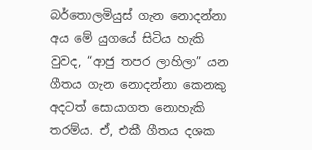බර්තොලමියුස් ගැන නොදන්නා අය මේ යුගයේ සිටිය හැකි වුවද, “ආජු තපර ලාහිලා” යන ගීතය ගැන නොදන්නා කෙනකු අදටත් සොයාගත නොහැකි තරම්ය. ඒ, එකී ගීතය දශක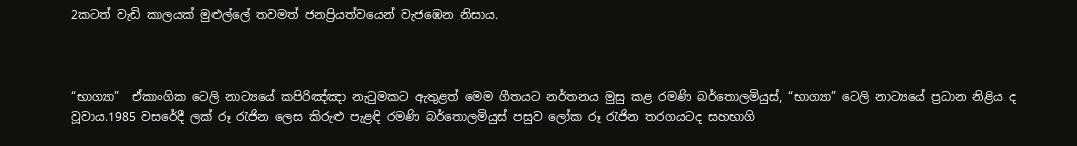2කටත් වැඩි කාලයක් මුළුල්‍ලේ තවමත් ජනප්‍රියත්වයෙන් වැජඹෙන නිසාය.



“භාග්‍යා”  ඒකාංගික ටෙලි නාට්‍යයේ කපිරිඤ්ඤා නැටුමකට ඇතුළත් මෙම ගීතයට නර්තනය මුසු කළ රමණි බර්තොලමියුස්, “භාග්‍යා” ටෙලි නාට්‍යයේ ප්‍රධාන නිළිය ද වූවාය.1985 වසරේදී ලක් රූ රැජින ලෙස කිරුළු පැළඳි රමණි බර්තොලමියුස් පසුව ලෝක රූ රැජින තරගයටද සහභාගි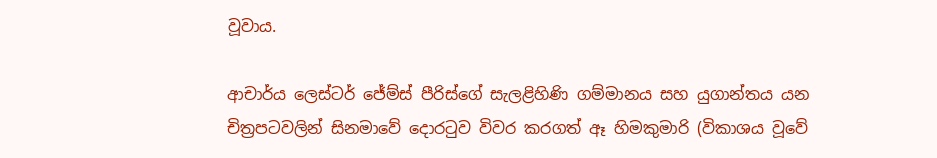වූවාය.

ආචාර්ය ලෙස්ටර් ජේම්ස් පීරිස්ගේ සැලළිහිණි ගම්මානය සහ යුගාන්තය යන චිත්‍රපටවලින් සිනමාවේ දොරටුව විවර කරගත් ඈ හිමකුමාරි (විකාශය වූවේ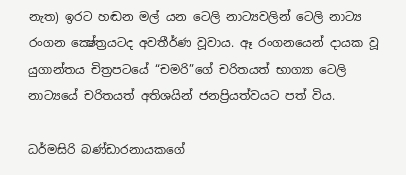නැත) ඉරට හඬන මල් යන ටෙලි නාට්‍යවලින් ටෙලි නාට්‍ය රංගන ක්‍ෂේත්‍රයටද අවතීර්ණ වූවාය. ඈ රංගනයෙන් දායක වූ යුගාන්තය චිත්‍රපටයේ “චමරි”ගේ චරිතයත් භාග්‍යා ටෙලි නාට්‍යයේ චරිතයත් අතිශයින් ජනප්‍රියත්වයට පත් විය.

ධර්මසිරි බණ්ඩාරනායකගේ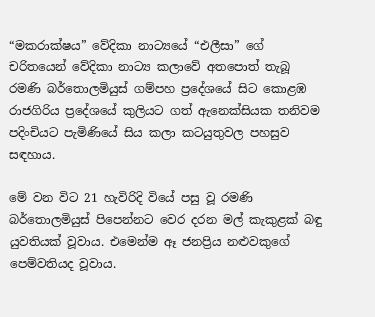“මකරාක්ෂය” වේදිකා නාට්‍යයේ “එලීසා” ගේ චරිතයෙන් වේදිකා නාට්‍ය කලාවේ අත‍පොත් තැබූ රමණි බර්තොලමියුස් ගම්පහ ප්‍රදේශයේ සිට කොළඹ රාජගිරිය ප්‍රදේශයේ කුලියට ගත් ඇනෙක්සියක තනිවම පදිංචියට පැමිණියේ සිය කලා කටයුතුවල පහසුව සඳහාය.

මේ වන විට 21 හැවිරිදි වියේ පසු වූ රමණි බර්තොලමියුස් පිපෙන්නට වෙර දරන මල් කැකුළක් බඳු යුවතියක් වූවාය. එමෙන්ම ඈ ජනප්‍රිය නළුවකුගේ පෙම්වතියද වූවාය.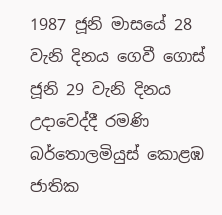1987 ජූනි මාසයේ 28 වැනි දිනය ගෙවී ගොස් ජූනි 29 වැනි දිනය උදාවෙද්දී රමණි බර්තොලමියුස් කොළඹ ජාතික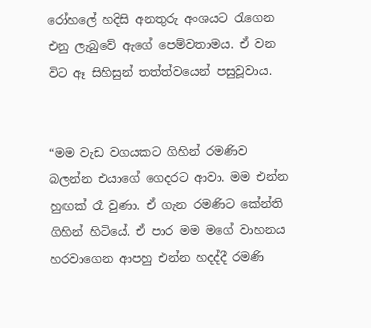රෝහ‍ලේ හදිසි අනතුරු අංශයට රැගෙන එනු ලැබුවේ ඇගේ පෙම්වතාමය. ඒ වන විට ඈ සිහිසුන් තත්ත්වයෙන් පසුවූවාය.


“මම වැඩ වගයකට ගිහින් රමණිව බලන්න එයාගේ ගෙදරට ආවා. මම එන්න හුඟක් රෑ වුණා. ඒ ගැන රමණිට කේන්ති ගිහින් හිටියේ. ඒ පාර මම මගේ වාහනය හරවාගෙන ආපහු එන්න හදද්දී රමණි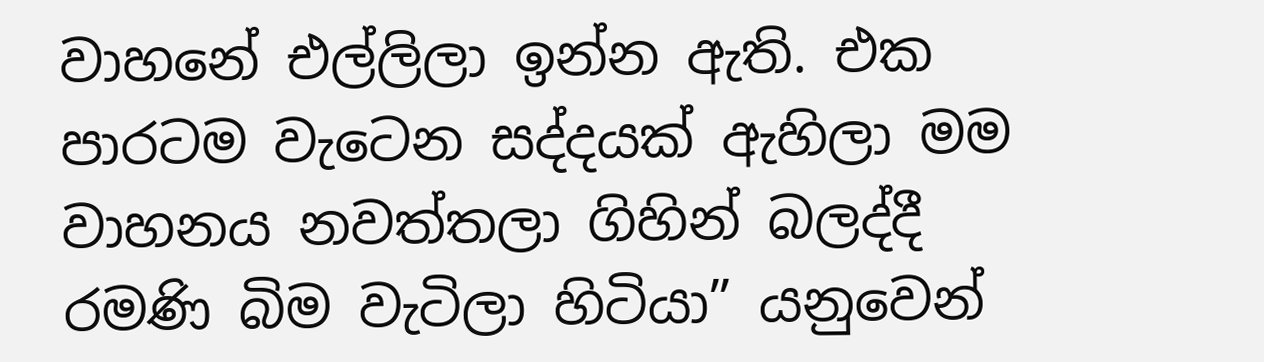වාහනේ එල්ලිලා ඉන්න ඇති. එක පාරටම වැටෙන සද්දයක් ඇහිලා මම වාහනය නවත්තලා ගිහින් බලද්දී රමණි බිම වැටිලා හිටියා” යනුවෙන්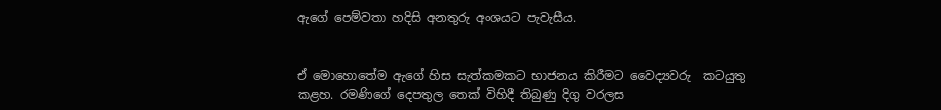ඇගේ පෙම්වතා හදිසි අනතුරු අංශයට පැවැසීය.


ඒ මොහොතේම ඇගේ හිස සැත්කමකට භාජනය කිරීමට වෛද්‍යවරු  කටයුතු කළහ. රමණිගේ දෙපතුල තෙක් විහිදී තිබුණු දිගු වරලස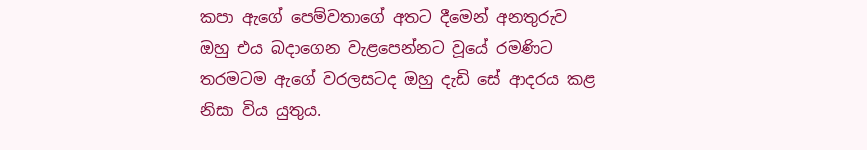කපා ඇගේ පෙම්වතාගේ අතට දීමෙන් අනතුරුව ඔහු එය බදාගෙන වැළපෙන්නට වූයේ රමණිට තරමටම ඇගේ වරලසටද ඔහු දැඩි සේ ආදරය කළ නිසා විය යුතුය.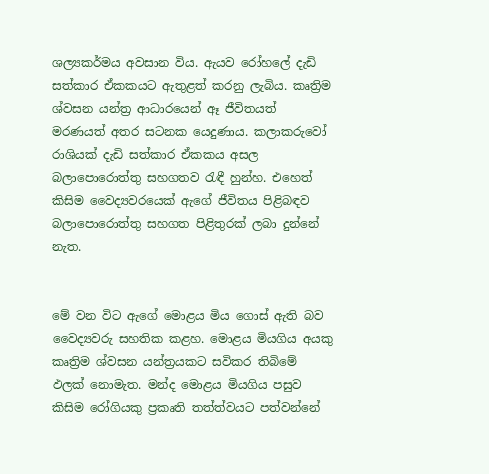ශල්‍යකර්මය අවසාන විය. ඇයව රෝහ‍ලේ දැඩි සත්කාර ඒකකයට ඇතුළත් කරනු ලැබිය. කෘත්‍රිම ශ්වසන යන්ත්‍ර ආධාරයෙන් ඈ ජීවිතයත් මරණයත් අතර සටනක යෙදුණාය. කලාකරුවෝ රාශියක් දැඩි සත්කාර ඒකකය අසල බලා‍පොරොත්තු සහගතව රැඳී හුන්හ. එහෙත් කිසිම වෛද්‍යවරයෙක් ඇගේ ජීවිතය පිළිබඳව බලා‍පොරොත්තු සහගත පිළිතුරක් ලබා දුන්නේ නැත.


මේ වන විට ඇගේ මොළය මිය ගොස් ඇති බව වෛද්‍යවරු සහතික කළහ. මොළය මියගිය අයකු කෘත්‍රිම ශ්වසන යන්ත්‍රයකට සවිකර තිබිමේ ඵලක් නොමැත. මන්ද මොළය මියගිය පසුව කිසිම රෝගියකු ප්‍රකෘති තත්ත්වයට පත්වන්නේ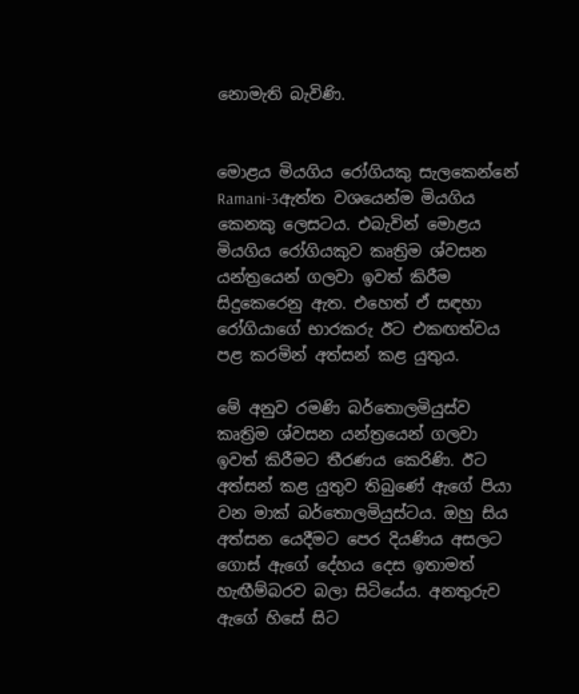නොමැති බැවිණි.


මොළය මියගිය රෝගියකු සැලකෙන්නේ Ramani-3ඇත්ත වශයෙන්ම මියගිය කෙනකු ලෙසටය. එබැවින් මොළය මියගිය රෝගියකුව කෘත්‍රිම ශ්වසන යන්ත්‍රයෙන් ගලවා ඉවත් කිරීම සිදුකෙරෙනු ඇත. එහෙත් ඒ සඳහා රෝගියාගේ භාරකරු ඊට එකඟත්වය පළ කරමින් අත්සන් කළ යුතුය.

මේ අනුව රමණි බර්තොලමියුස්ව කෘත්‍රිම ශ්වසන යන්ත්‍රයෙන් ගලවා ඉවත් කිරීමට තීරණය කෙරිණි. ඊට අත්සන් කළ යුතුව තිබුණේ ඇගේ පියා වන මාක් බර්තොලමියුස්ටය. ඔහු සිය අත්සන යෙදීමට පෙර දියණිය අසලට ගොස් ඇගේ දේහය දෙස ඉතාමත් හැඟීම්බරව බලා සිටියේය. අනතුරුව ඇගේ හිසේ සිට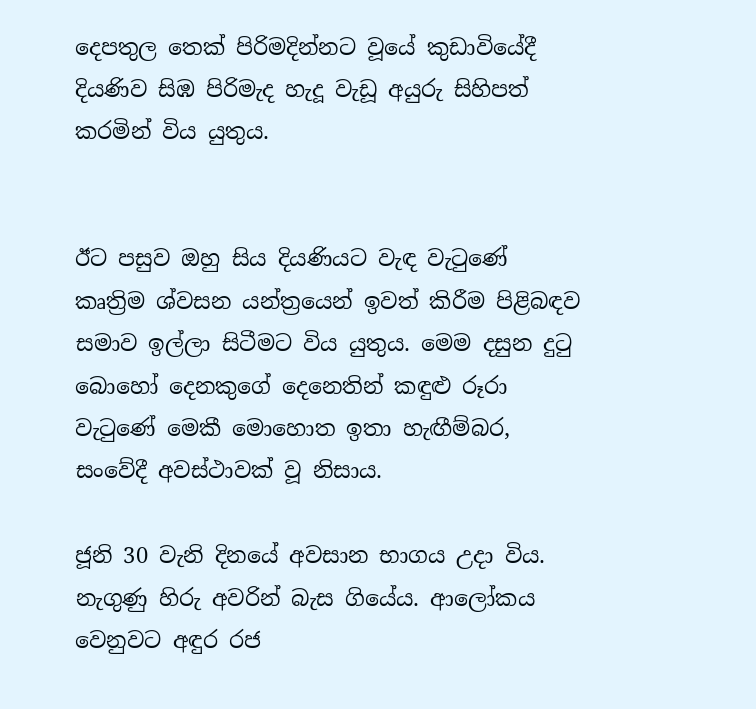දෙපතුල තෙක් පිරිමදින්නට වූයේ කුඩාවියේදී දියණිව සිඹ පිරිමැද හැදූ වැඩූ අයුරු සිහිපත් කරමින් විය යුතුය.


ඊට පසුව ඔහු සිය දියණියට වැඳ වැටුණේ කෘත්‍රිම ශ්වසන යන්ත්‍රයෙන් ඉවත් කිරීම පිළිබඳව සමාව ඉල්ලා සිටීමට විය යුතුය. මෙම දසුන දුටු බොහෝ දෙනකුගේ දෙනෙතින් කඳුළු රූරා වැටුණේ මෙකී මොහොත ඉතා හැඟීම්බර, සංවේදී අවස්ථාවක් වූ නිසාය.

ජූනි 30 වැනි දිනයේ අවසාන භාගය උදා විය. නැගුණු හිරු අවරින් බැස ගියේය. ආලෝකය වෙනුවට අඳුර රජ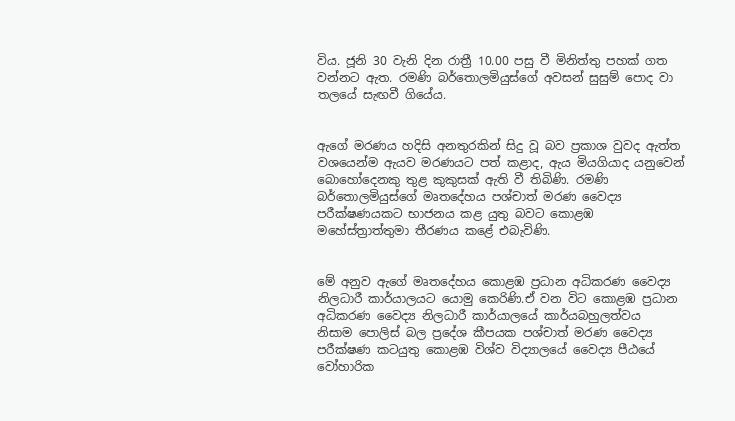විය. ජූනි 30 වැනි දින රාත්‍රී 10.00 පසු වී මිනිත්තු පහක් ගත වන්නට ඇත. රමණි බර්තොලමියුස්ගේ අවසන් සුසුම් ‍පොද වා තලයේ සැඟවී ගියේය.


ඇගේ මරණය හදිසි අනතුරකින් සිදු වූ බව ප්‍රකාශ වුවද ඇත්ත වශයෙන්ම ඇයව මරණයට පත් කළාද, ඇය මියගියාද යනුවෙන් බොහෝදෙනකු තුළ කුකුසක් ඇති වී තිබිණි. රමණි බර්තොලමියුස්ගේ මෘතදේහය පශ්චාත් මරණ වෛද්‍ය පරීක්ෂණයකට භාජනය කළ යුතු බවට කොළඹ මහේස්ත්‍රාත්තුමා තීරණය කළේ එබැවිණි.


මේ අනුව ඇගේ මෘතදේහය කොළඹ ප්‍රධාන අධිකරණ වෛද්‍ය නිලධාරී කාර්යාලයට යොමු කෙරිණි.ඒ වන විට කොළඹ ප්‍රධාන අධිකරණ වෛද්‍ය නිලධාරී කාර්යාලයේ කාර්යබහුලත්වය නිසාම ‍පොලිස් බල ප්‍රදේශ කීපයක පශ්චාත් මරණ වෛද්‍ය පරීක්ෂණ කටයුතු කොළඹ විශ්ව විද්‍යාලයේ වෛද්‍ය පීඨයේ වෝහාරික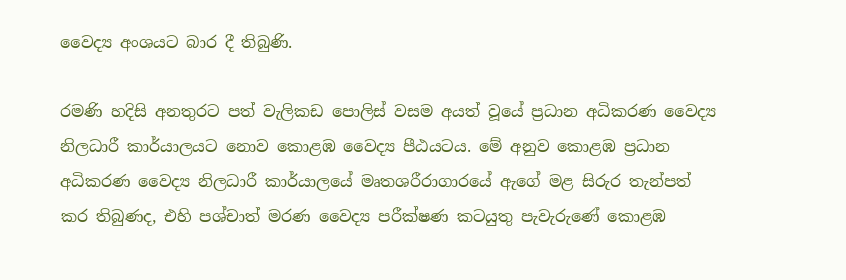වෛද්‍ය අංශයට බාර දී තිබුණි.

රමණි හදිසි අනතුරට පත් වැලිකඩ ‍පොලිස් වසම අයත් වූයේ ප්‍රධාන අධිකරණ වෛද්‍ය නිලධාරී කාර්යාලයට නොව කොළඹ වෛද්‍ය පීඨයටය. මේ අනුව කොළඹ ප්‍රධාන අධිකරණ වෛද්‍ය නිලධාරී කාර්යාලයේ මෘතශරීරාගාරයේ ඇගේ මළ සිරුර තැන්පත් කර තිබුණද, එහි පශ්චාත් මරණ වෛද්‍ය පරීක්ෂණ කටයුතු පැවැරුණේ කොළඹ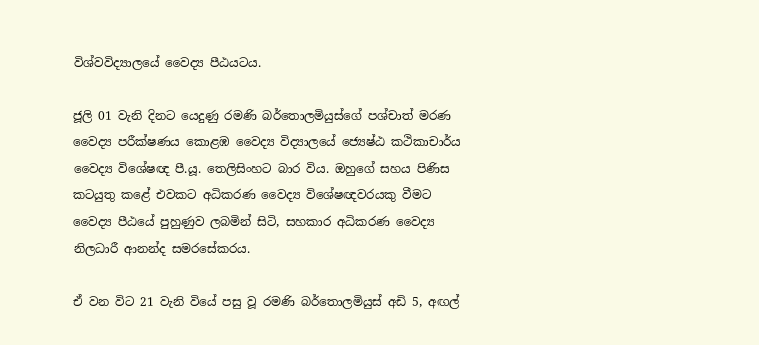විශ්වවිද්‍යාලයේ වෛද්‍ය පීඨයටය.

ජූලි 01 වැනි දිනට යෙදුණු රමණි බර්තොලමියුස්ගේ පශ්චාත් මරණ වෛද්‍ය පරීක්ෂණය කොළඹ වෛද්‍ය විද්‍යාලයේ ‍‍‍ජ්‍යෙෂ්ඨ කථිකාචාර්ය වෛද්‍ය විශේෂඥ පී.යූ. තෙලිසිංහට බාර විය. ඔහුගේ සහය පිණිස කටයුතු කළේ එවකට අධිකරණ වෛද්‍ය විශේෂඥවරයකු වීමට වෛද්‍ය පීඨයේ පුහුණුව ලබමින් සිටි, සහකාර අධිකරණ වෛද්‍ය නිලධාරී ආනන්ද සමරසේකරය.

ඒ වන විට 21 වැනි වියේ පසු වූ රමණි බර්තොලමියුස් අඩි 5, අඟල්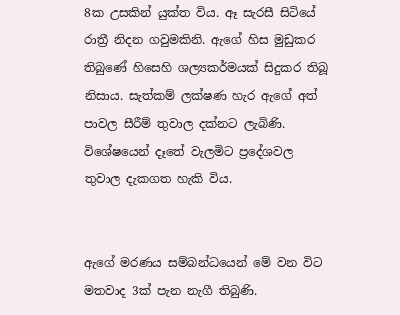8ක උසකින් යුක්ත විය. ඈ සැරසී සිටියේ රාත්‍රී නිදන ගවුමකිනි. ඇගේ හිස මුඩුකර තිබුණේ හිසෙහි ශල්‍යකර්මයක් සිදුකර තිබූ නිසාය. සැත්කම් ලක්ෂණ හැර ඇගේ අත් පාවල සීරීම් තුවාල දක්නට ලැබිණි. විශේෂයෙන් දෑතේ වැලමිට ප්‍රදේශවල තුවාල දැකගත හැකි විය.


ඇගේ මරණය සම්බන්ධයෙන් මේ වන විට මතවාද 3ක් පැන නැගී තිබුණි.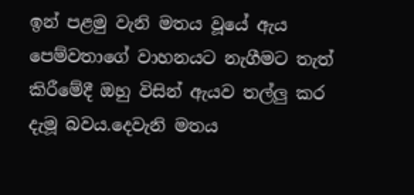ඉන් පළමු වැනි මතය වූයේ ඇය පෙම්වතාගේ වාහනයට නැගීමට තැත් කිරීමේදී ඔහු විසින් ඇයව තල්ලු කර දැමූ බවය.දෙවැනි මතය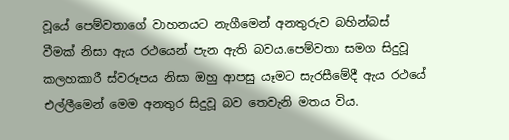වූයේ පෙම්වතාගේ වාහනයට නැගීමෙන් අනතුරුව බහින්බස් වීමක් නිසා ඇය රථයෙන් පැන ඇති බවය.පෙම්වතා සමග සිදුවූ කලහකාරී ස්වරූපය නිසා ඔහු ආපසු යෑමට සැරසීමේදී ඇය රථයේ එල්ලීමෙන් මෙම අනතුර සිදුවූ බව තෙවැනි මතය විය.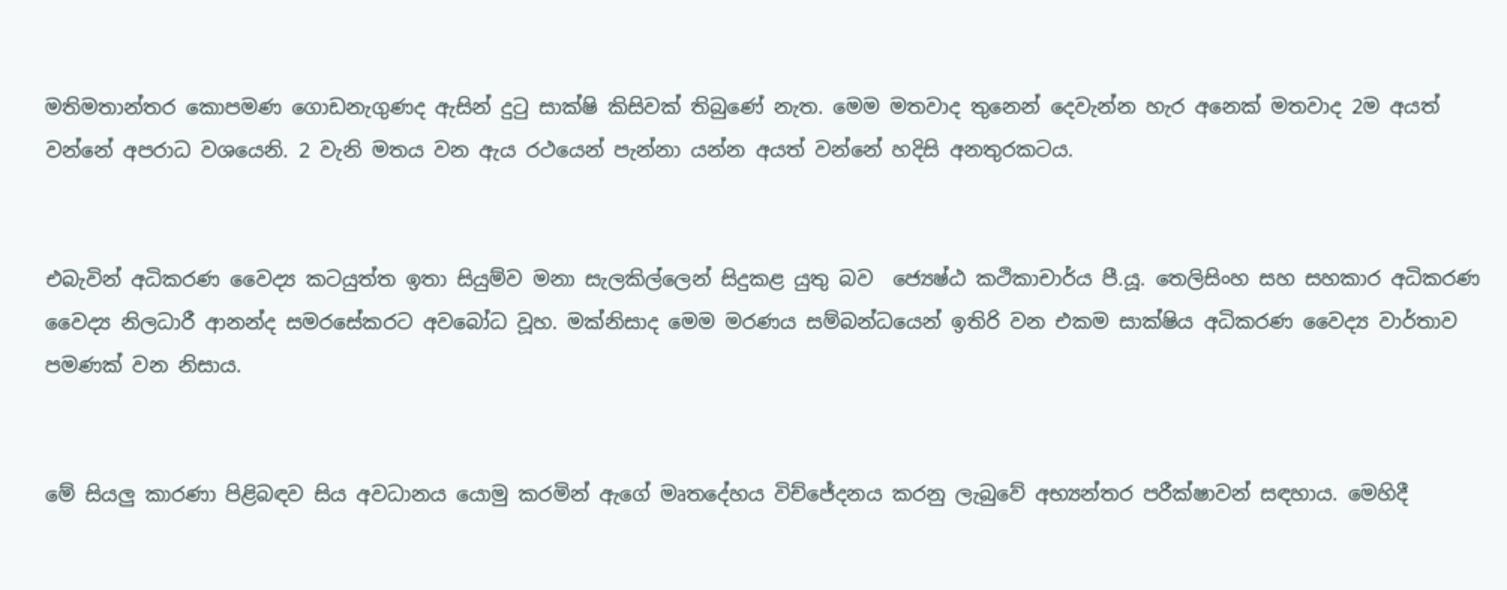මතිමතාන්තර කොපමණ ගොඩනැගුණද ඇසින් දුටු සාක්ෂි කිසිවක් තිබුණේ නැත. මෙම මතවාද තුනෙන් දෙවැන්න හැර අනෙක් මතවාද 2ම අයත් වන්නේ අපරාධ වශයෙනි. 2 වැනි මතය වන ඇය රථයෙන් පැන්නා යන්න අයත් වන්නේ හදිසි අනතුරකටය.


එබැවින් අධිකරණ වෛද්‍ය කටයුත්ත ඉතා සියුම්ව මනා සැලකිල්ලෙන් සිදුකළ යුතු බව  ‍‍‍ජ්‍යෙෂ්ඨ කථිකාචාර්ය පී.යූ. තෙලිසිංහ සහ සහකාර අධිකරණ වෛද්‍ය නිලධාරී ආනන්ද සමරසේකරට අවබෝධ වූහ. මක්නිසාද මෙම මරණය සම්බන්ධයෙන් ඉතිරි වන එකම සාක්ෂිය අධිකරණ වෛද්‍ය වාර්තාව පමණක් වන නිසාය.


මේ සියලු කාරණා පිළිබඳව සිය අවධානය යොමු කරමින් ඇගේ මෘතදේහය විච්ජේදනය කරනු ලැබුවේ අභ්‍යන්තර පරීක්ෂාවන් සඳහාය. මෙහිදී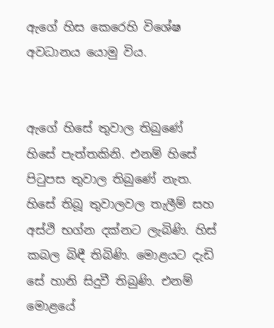ඇගේ හිස කෙරෙහි විශේෂ අවධානය යොමු විය.


ඇගේ හිසේ තුවාල තිබුණේ හිසේ පැත්තකිනි. එනම් හිසේ පිටුපස තුවාල තිබුණේ නැත. හිසේ තිබූ තුවාලවල තැලීම් සහ අස්ථි භග්න දක්නට ලැබිණි. හිස් කබල බිඳී තිබිණි. මොළයට දැඩි සේ හානි සිදුවී තිබුණි. එනම් මොළයේ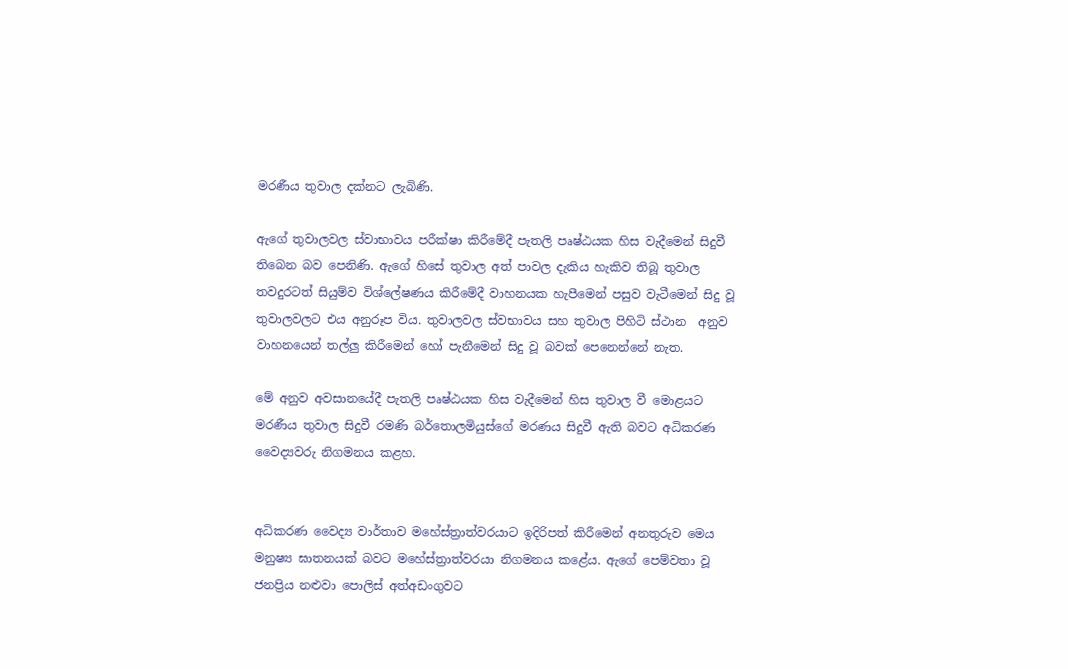මරණීය තුවාල දක්නට ලැබිණි.

ඇගේ තුවාලවල ස්වාභාවය පරීක්ෂා කිරීමේදී පැතලි පෘෂ්ඨයක හිස වැදීමෙන් සිදුවී තිබෙන බව පෙනිණි. ඇගේ හිසේ තුවාල අත් පාවල දැකිය හැකිව තිබූ තුවාල තවදුරටත් සියුම්ව විශ්‍ලේෂණය කිරීමේදී වාහනයක හැපීමෙන් පසුව වැටීමෙන් සිදු වූ තුවාලවලට එය අනුරූප විය. තුවාලවල ස්වභාවය සහ තුවාල පිහිටි ස්ථාන  අනුව වාහනයෙන් තල්ලු කිරීමෙන් හෝ පැනීමෙන් සිදු වූ බවක් පෙනෙන්නේ නැත.

මේ අනුව අවසානයේදී පැතලි පෘෂ්ඨයක හිස වැදීමෙන් හිස තුවාල වී මොළයට මරණීය තුවාල සිදුවී රමණි බර්තොලමියුස්ගේ මරණය සිදුවී ඇති බවට අධිකරණ වෛද්‍යවරු නිගමනය කළහ.


අධිකරණ වෛද්‍ය වාර්තාව මහේස්ත්‍රාත්වරයාට ඉදිරිපත් කිරීමෙන් අනතුරුව මෙය මනුෂ්‍ය ඝාතනයක් බවට මහේස්ත්‍රාත්වරයා නිගමනය කළේය. ඇගේ පෙම්වතා වූ ජනප්‍රිය නළුවා ‍පොලිස් අත්අඩංගුවට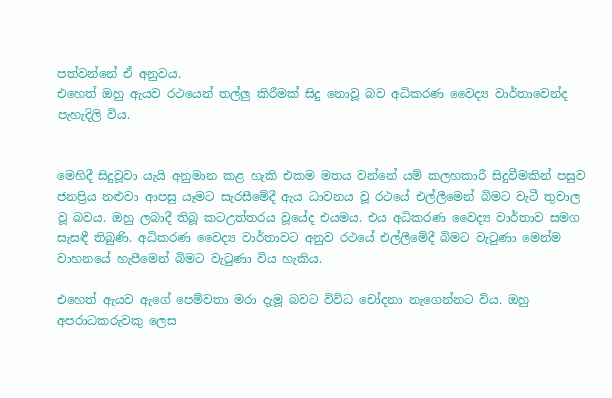පත්වන්නේ ඒ අනුවය.
එහෙත් ඔහු ඇයව රථයෙන් තල්ලු කිරීමක් සිදු නොවූ බව අධිකරණ වෛද්‍ය වාර්තාවෙන්ද පැහැදිලි විය.


මෙහිදී සිදුවූවා යැයි අනුමාන කළ හැකි එකම මතය වන්නේ යම් කලහකාරී සිදුවීමකින් පසුව ජනප්‍රිය නළුවා ආපසු යෑමට සැරසීමේදී ඇය ධාවනය වූ රථයේ එල්ලීමෙන් බිමට වැටී තුවාල වූ බවය. ඔහු ලබාදී තිබූ කටඋත්තරය වූයේද එයමය. එය අධිකරණ වෛද්‍ය වාර්තාව සමග සැසඳී තිබුණි. අධිකරණ වෛද්‍ය වාර්තාවට අනුව රථයේ එල්ලීමේදී බිමට වැටුණා මෙන්ම වාහනයේ හැපීමෙන් බිමට වැටුණා විය හැකිය.

එහෙත් ඇයව ඇගේ පෙම්වතා මරා දැමූ බවට විවිධ චෝදනා නැගෙන්නට විය. ඔහු අපරාධකරුවකු ලෙස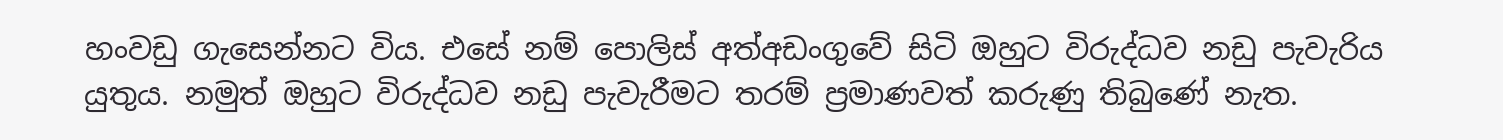හංවඩු ගැසෙන්නට විය. එසේ නම් ‍පොලිස් අත්අඩංගුවේ සිටි ඔහුට විරුද්ධව නඩු පැවැරිය යුතුය. නමුත් ඔහුට විරුද්ධව නඩු පැවැරීමට තරම් ප්‍රමාණවත් කරුණු තිබුණේ නැත.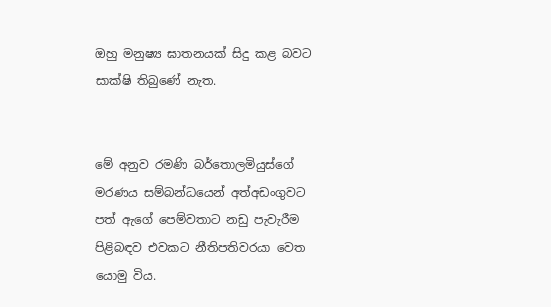ඔහු මනුෂ්‍ය ඝාතනයක් සිදු කළ බවට සාක්ෂි තිබුණේ නැත.


මේ අනුව රමණි බර්තොලමියුස්ගේ මරණය සම්බන්ධයෙන් අත්අඩංගුවට පත් ඇගේ පෙම්වතාට නඩු පැවැරීම පිළිබඳව එවකට නීතිපතිවරයා වෙත යොමු විය.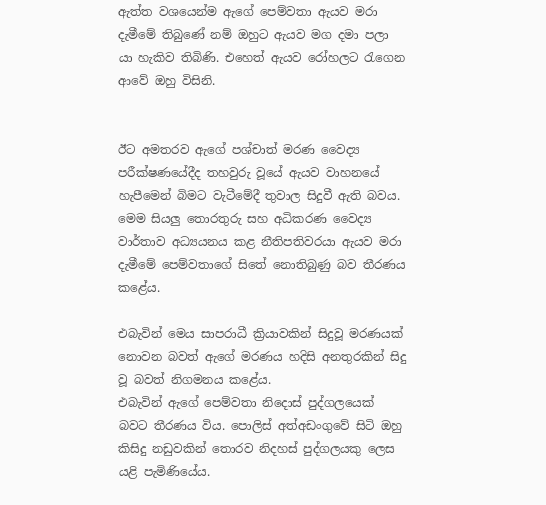ඇත්ත වශයෙන්ම ඇගේ පෙම්වතා ඇයව මරා දැමීමේ තිබුණේ නම් ඔහුට ඇයව මග දමා පලා යා හැකිව තිබිණි. එහෙත් ඇයව රෝහලට රැගෙන ආවේ ඔහු විසිනි.


ඊට අමතරව ඇගේ පශ්චාත් මරණ වෛද්‍ය පරීක්ෂණයේදීද තහවුරු වූයේ ඇයව වාහනයේ හැපීමෙන් බිමට වැටීමේදී තුවාල සිදුවී ඇති බවය. මෙම සියලු තොරතුරු සහ අධිකරණ වෛද්‍ය වාර්තාව අධ්‍යයනය කළ නීතිපතිවරයා ඇයව මරා දැමීමේ පෙම්වතාගේ සිතේ නොතිබුණු බව තීරණය කළේය.

එබැවින් මෙය සාපරාධී ක්‍රියාවකින් සිදුවූ මරණයක් නොවන බවත් ඇගේ මරණය හදිසි අනතුරකින් සිදු වූ බවත් නිගමනය කළේය.
එබැවින් ඇගේ පෙම්වතා නිදොස් පුද්ගලයෙක් බවට තීරණය විය. පොලිස් අත්අඩංගුවේ සිටි ඔහු කිසිදු නඩුවකින් තොරව නිදහස් පුද්ගලයකු ලෙස යළි පැමිණියේය.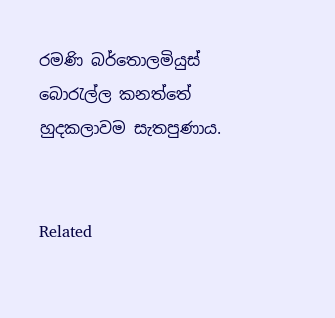රමණි බර්තොලමියුස් බොරැල්ල කනත්තේ හුදකලාවම සැතපුණාය.


Related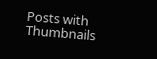Posts with Thumbnails